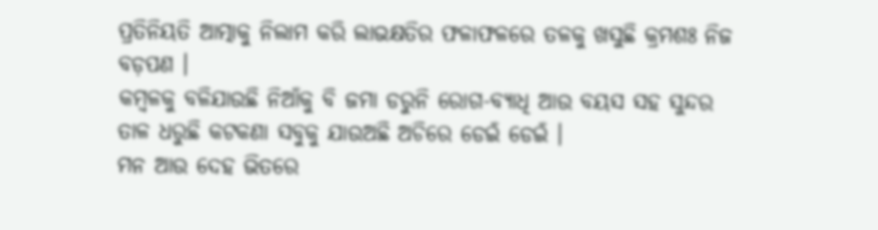ପ୍ରତିନିୟତି ଆତ୍ମାକୁ ନିଲାମ କରି ଲାଭକ୍ଷତିର ଫଳାଫଳରେ ତଳକୁ ଖସୁଛି କ୍ରମଶଃ ନିଜ ବଡ଼ପଣ ।
କମ୍ୱଳକୁ ବଳିଯାଉଛି ନିଆଁକୁ ବି ଜମା ଡରୁନି ରୋଗ-ବ୍ୟାଧି ଆଉ ବୟସ ସହ ସୁନ୍ଦର ତାଳ ଧରୁଛି କଟକଣା ସବୁକୁ ଯାଉଅଛି ଅଚିରେ ଡେଇଁ ଡେଇଁ ।
ମନ ଆଉ ଦେହ ଭିତରେ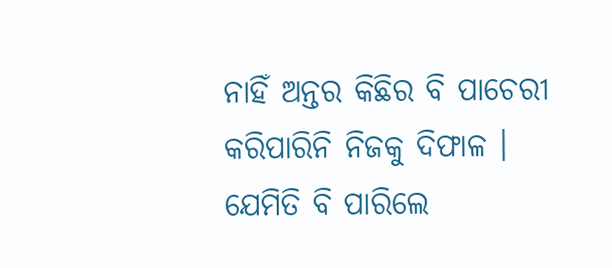ନାହିଁ ଅନ୍ତର କିଛିର ବି ପାଚେରୀ କରିପାରିନି ନିଜକୁ ଦିଫାଳ ।
ଯେମିତି ବି ପାରିଲେ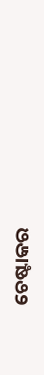ଚେଷ୍ଟାକର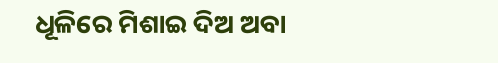ଧୂଳିରେ ମିଶାଇ ଦିଅ ଅବା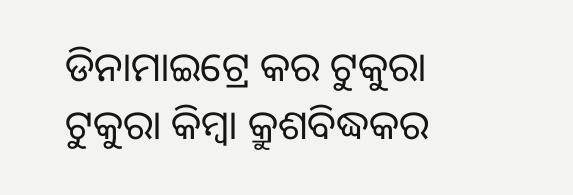ଡିନାମାଇଟ୍ରେ କର ଟୁକୁରା ଟୁକୁରା କିମ୍ୱା କ୍ରୁଶବିଦ୍ଧକର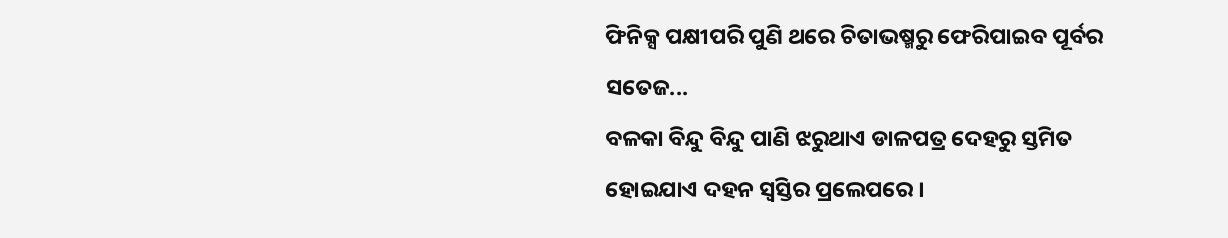ଫିନିକ୍ସ ପକ୍ଷୀପରି ପୁଣି ଥରେ ଚିତାଭଷ୍ମରୁ ଫେରିପାଇବ ପୂର୍ବର ସତେଜ...
ବଳକା ବିନ୍ଦୁ ବିନ୍ଦୁ ପାଣି ଝରୁଥାଏ ଡାଳପତ୍ର ଦେହରୁ ସ୍ତମିତ ହୋଇଯାଏ ଦହନ ସ୍ୱସ୍ତିର ପ୍ରଲେପରେ ।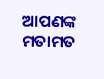ଆପଣଙ୍କ ମତାମତ